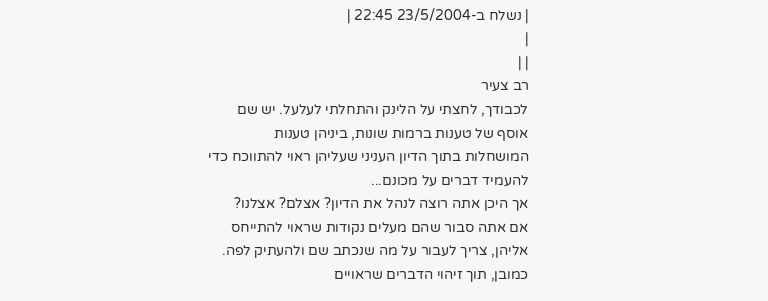| נשלח ב-23/5/2004 22:45 |
|
| |
רב צעיר
לכבודך, לחצתי על הלינק והתחלתי לעלעל. יש שם אוסף של טענות ברמות שונות, ביניהן טענות המושחלות בתוך הדיון העניני שעליהן ראוי להתווכח כדי להעמיד דברים על מכונם...
אך היכן אתה רוצה לנהל את הדיון? אצלם? אצלנו?
אם אתה סבור שהם מעלים נקודות שראוי להתייחס אליהן, צריך לעבור על מה שנכתב שם ולהעתיק לפה. כמובן, תוך זיהוי הדברים שראויים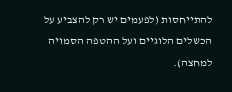להתייחסות (לפעמים יש רק להצביע על הכשלים הלוגיים ועל ההטפה הסמויה למחצה).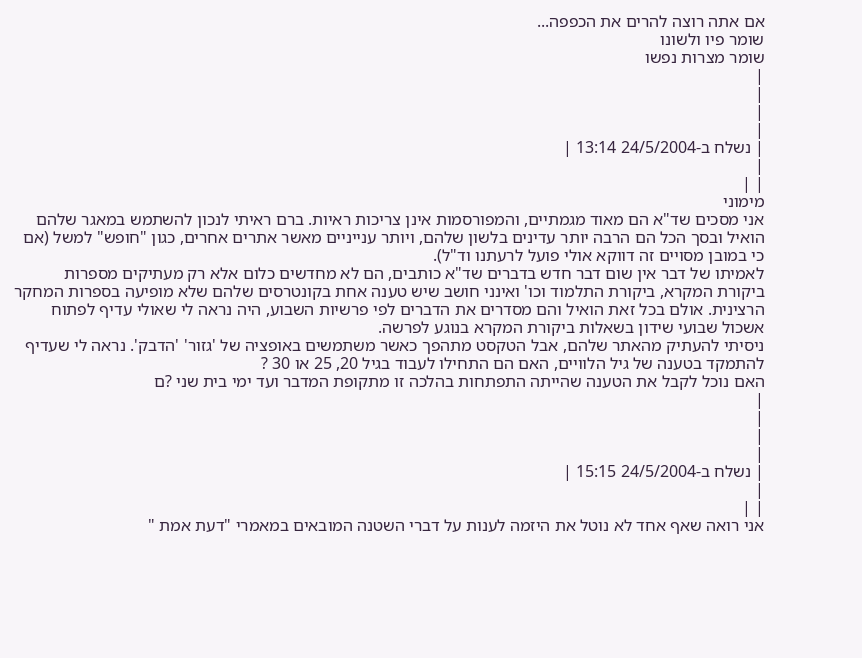אם אתה רוצה להרים את הכפפה...
שומר פיו ולשונו
שומר מצרות נפשו
|
|
|
|
| נשלח ב-24/5/2004 13:14 |
|
| |
מימוני
אני מסכים שד"א הם מאוד מגמתיים, והמפורסמות אינן צריכות ראיות. ברם ראיתי לנכון להשתמש במאגר שלהם הואיל ובסך הכל הם הרבה יותר עדינים בלשון שלהם, ויותר ענייניים מאשר אתרים אחרים, כגון "חופש" למשל (אם כי במובן מסויים זה דווקא אולי פועל לרעתנו וד"ל).
לאמיתו של דבר אין שום דבר חדש בדברים שד"א כותבים, הם לא מחדשים כלום אלא רק מעתיקים מספרות ביקורת המקרא, ביקורת התלמוד וכו' ואינני חושב שיש טענה אחת בקונטרסים שלהם שלא מופיעה בספרות המחקר הרצינית. אולם בכל זאת הואיל והם מסדרים את הדברים לפי פרשיות השבוע, היה נראה לי שאולי עדיף לפתוח אשכול שבועי שידון בשאלות ביקורת המקרא בנוגע לפרשה.
ניסיתי להעתיק מהאתר שלהם, אבל הטקסט מתהפך כאשר משתמשים באופציה של 'גזור' 'הדבק'. נראה לי שעדיף להתמקד בטענה של גיל הלוויים, האם הם התחילו לעבוד בגיל 20, 25 או 30 ?
האם נוכל לקבל את הטענה שהייתה התפתחות בהלכה זו מתקופת המדבר ועד ימי בית שני ?ם
|
|
|
|
| נשלח ב-24/5/2004 15:15 |
|
| |
אני רואה שאף אחד לא נוטל את היזמה לענות על דברי השטנה המובאים במאמרי "דעת אמת "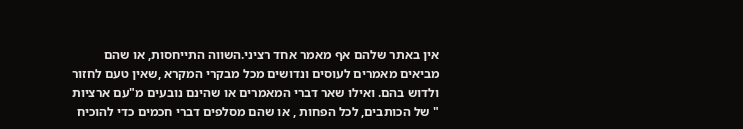אין באתר שלהם אף מאמר אחד רציני.השווה התייחסות, או שהם מביאים מאמרים לעוסים ונדושים מכל מבקרי המקרא ,שאין טעם לחזור ולדוש בהם. ואילו שאר דברי המאמרים או שהינם נובעים מ"עם ארציות " של הכותבים, לכל הפחות , או שהם מסלפים דברי חכמים כדי להוכיח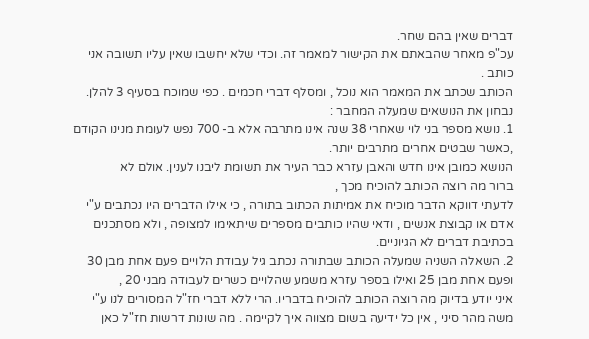דברים שאין בהם שחר.
עכ"פ מאחר שהבאתם את הקישור למאמר זה. וכדי שלא יחשבו שאין עליו תשובה אני כותב .
הכותב שכתב את המאמר הוא נוכל , ומסלף דברי חכמים . כפי שמוכח בסעיף 3 להלן.
נבחון את הנושאים שמעלה המחבר :
1. נושא מספר בני לוי שאחרי 38 שנה אינו מתרבה אלא ב- 700 נפש לעומת מנינו הקודם ,כאשר שבטים אחרים מתרבים יותר.
הנושא כמובן אינו חדש והאבן עזרא כבר העיר את תשומת ליבנו לענין. אולם לא
ברור מה רוצה הכותב להוכיח מכך ,
לדעתי דווקא הדבר מוכיח את אמיתות הכתוב בתורה , כי אילו הדברים היו נכתבים ע"י אדם או קבוצת אנשים , ודאי שהיו כותבים מספרים שיתאימו למצופה , ולא מסתכנים בכתיבת דברים לא הגיוניים.
2. השאלה השניה שמעלה הכותב שבתורה נכתב גיל עבודת הלויים פעם אחת מבן 30 ופעם אחת מבן 25 ואילו בספר עזרא משמע שהלויים כשרים לעבודה מבני 20 ,
איני יודע בדיוק מה רוצה הכותב להוכיח בדבריו. הרי ללא דברי חז"ל המסורים לנו ע"י משה מהר סיני , אין כל ידיעה בשום מצווה איך לקיימה . מה שונות דרשות חז"ל כאן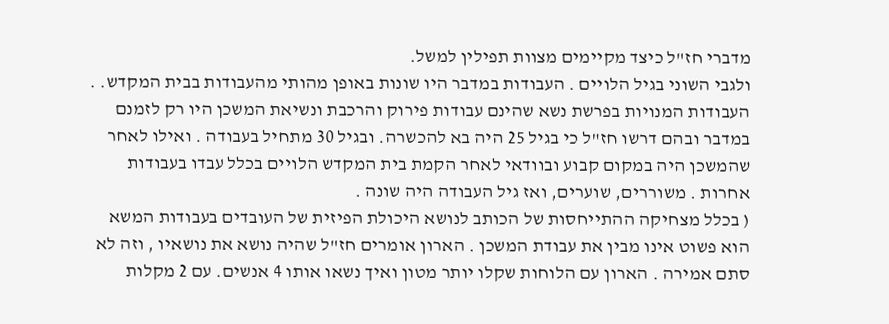מדברי חז"ל כיצד מקיימים מצוות תפילין למשל.
ולגבי השוני בגיל הלויים . העבודות במדבר היו שונות באופן מהותי מהעבודות בבית המקדש. . העבודות המנויות בפרשת נשא שהינם עבודות פירוק והרכבת ונשיאת המשכן היו רק לזמנם במדבר ובהם דרשו חז"ל כי בגיל 25 היה בא להכשרה. ובגיל 30 מתחיל בעבודה . ואילו לאחר שהמשכן היה במקום קבוע ובוודאי לאחר הקמת בית המקדש הלויים בכלל עבדו בעבודות אחרות . משוררים, שוערים, ואז גיל העבודה היה שונה .
( בכלל מצחיקה ההתייחסות של הכותב לנושא היכולת הפיזית של העובדים בעבודות המשא הוא פשוט אינו מבין את עבודת המשכן . הארון אומרים חז"ל שהיה נושא את נושאיו , וזה לא סתם אמירה . הארון עם הלוחות שקלו יותר מטון ואיך נשאו אותו 4 אנשים. עם 2 מקלות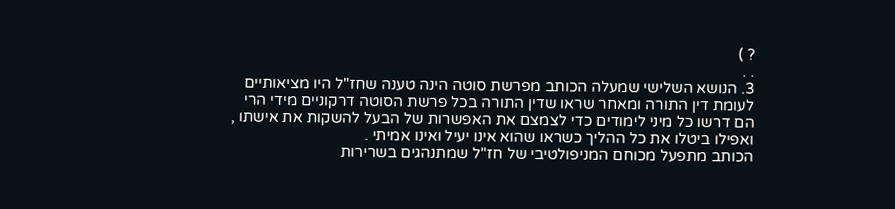? )
. .
3. הנושא השלישי שמעלה הכותב מפרשת סוטה הינה טענה שחז"ל היו מציאותיים לעומת דין התורה ומאחר שראו שדין התורה בכל פרשת הסוטה דרקוניים מידי הרי הם דרשו כל מיני לימודים כדי לצמצם את האפשרות של הבעל להשקות את אישתו , ואפילו ביטלו את כל ההליך כשראו שהוא אינו יעיל ואינו אמיתי .
הכותב מתפעל מכוחם המניפולטיבי של חז"ל שמתנהגים בשרירות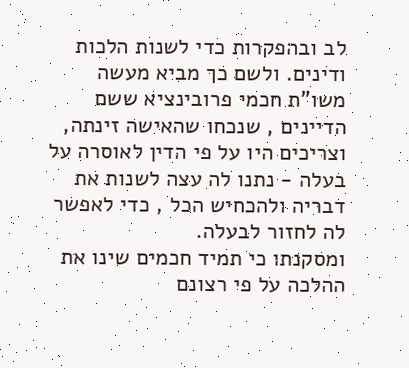לב ובהפקרות כדי לשנות הלכות ודינים. ולשם כך מביא מעשה משו"ת חכמי פרובינציא ששם הדיינים , שנכחו שהאישה זינתה, וצריכים היו על פי הדין לאוסרה על בעלה - נתנו לה עצה לשנות את דבריה ולהכחיש הכל , כדי לאפשר לה לחזור לבעלה.
ומסקנתו כי תמיד חכמים שינו את ההלכה על פי רצונם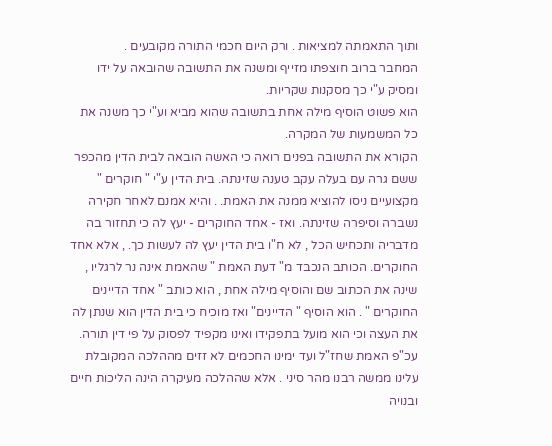ותוך התאמתה למציאות . ורק היום חכמי התורה מקובעים .
המחבר ברוב חוצפתו מזייף ומשנה את התשובה שהובאה על ידו ומסיק ע"י כך מסקנות שקריות.
הוא פשוט הוסיף מילה אחת בתשובה שהוא מביא וע"י כך משנה את כל המשמעות של המקרה.
הקורא את התשובה בפנים רואה כי האשה הובאה לבית הדין מהכפר ששם גרה עם בעלה עקב טענה שזינתה. בית הדין ע"י " חוקרים " מקצועיים ניסו להוציא ממנה את האמת. . והיא אמנם לאחר חקירה נשברה וסיפרה שזינתה. ואז - אחד החוקרים - יעץ לה כי תחזור בה מדבריה ותכחיש הכל , לא ח"ו בית הדין יעץ לה לעשות כך. , אלא אחד החוקרים. הכותב הנכבד מ" דעת האמת " שהאמת אינה נר לרגליו , שינה את הכתוב שם והוסיף מילה אחת , הוא כותב " אחד הדיינים החוקרים " . הוא הוסיף " הדיינים" ואז מוכיח כי בית הדין הוא שנתן לה את העצה וכי הוא מועל בתפקידו ואינו מקפיד לפסוק על פי דין תורה.
עכ"פ האמת שחז"ל ועד ימינו החכמים לא זזים מההלכה המקובלת עלינו ממשה רבנו מהר סיני . אלא שההלכה מעיקרה הינה הליכות חיים ובנויה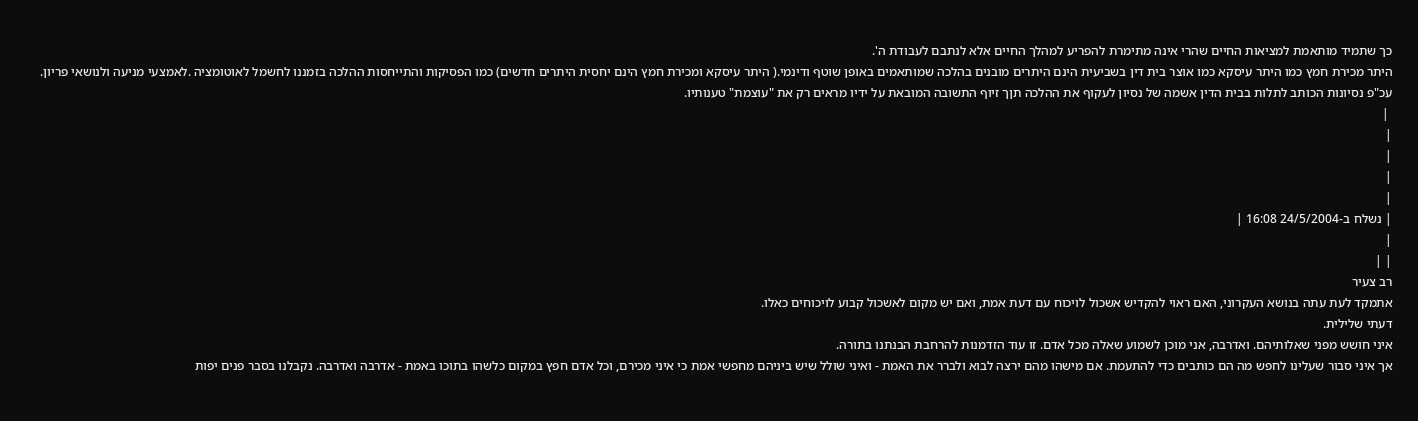כך שתמיד מותאמת למציאות החיים שהרי אינה מתימרת להפריע למהלך החיים אלא לנתבם לעבודת ה'.
היתר מכירת חמץ כמו היתר עיסקא כמו אוצר בית דין בשביעית הינם היתרים מובנים בהלכה שמותאמים באופן שוטף ודינמי.( היתר עיסקא ומכירת חמץ הינם יחסית היתרים חדשים) כמו הפסיקות והתייחסות ההלכה בזמננו לחשמל לאוטומציה .לאמצעי מניעה ולנושאי פריון.
עכ"פ נסיונות הכותב לתלות בבית הדין אשמה של נסיון לעקוף את ההלכה תןך זיוף התשובה המובאת על ידיו מראים רק את "עוצמת" טענותיו.
 |
|
|
|
|
| נשלח ב-24/5/2004 16:08 |
|
| |
רב צעיר
אתמקד לעת עתה בנושא העקרוני, האם ראוי להקדיש אשכול לויכוח עם דעת אמת, ואם יש מקום לאשכול קבוע לויכוחים כאלו.
דעתי שלילית.
איני חושש מפני שאלותיהם. ואדרבה, אני מוכן לשמוע שאלה מכל אדם. זו עוד הזדמנות להרחבת הבנתנו בתורה.
אך איני סבור שעלינו לחפש מה הם כותבים כדי להתעמת. אם מישהו מהם ירצה לבוא ולברר את האמת - ואיני שולל שיש ביניהם מחפשי אמת כי איני מכירם, וכל אדם חפץ במקום כלשהו בתוכו באמת - אדרבה ואדרבה. נקבלנו בסבר פנים יפות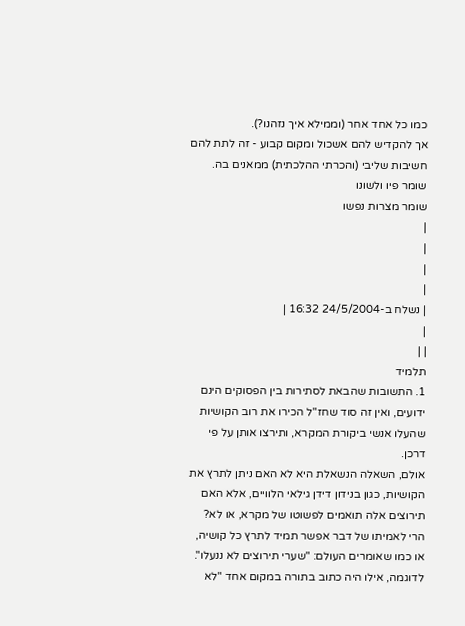כמו כל אחד אחר (וממילא איך נזהנו?).
אך להקדיש להם אשכול ומקום קבוע - זה לתת להם חשיבות שליבי (והכרתי ההלכתית) ממאנים בה.
שומר פיו ולשונו
שומר מצרות נפשו
|
|
|
|
| נשלח ב-24/5/2004 16:32 |
|
| |
תלמיד
1. התשובות שהבאת לסתירות בין הפסוקים הינם ידועים, ואין זה סוד שחז"ל הכירו את רוב הקושיות שהעלו אנשי ביקורת המקרא, ותירצו אותן על פי דרכן.
אולם, השאלה הנשאלת היא לא האם ניתן לתרץ את הקושיות, כגון בנידון דידן גילאי הלוויים, אלא האם תירוצים אלה תואמים לפשוטו של מקרא, או לא?
הרי לאמיתו של דבר אפשר תמיד לתרץ כל קושיה, או כמו שאומרים העולם: "שערי תירוצים לא ננעלו". לדוגמה, אילו היה כתוב בתורה במקום אחד "לא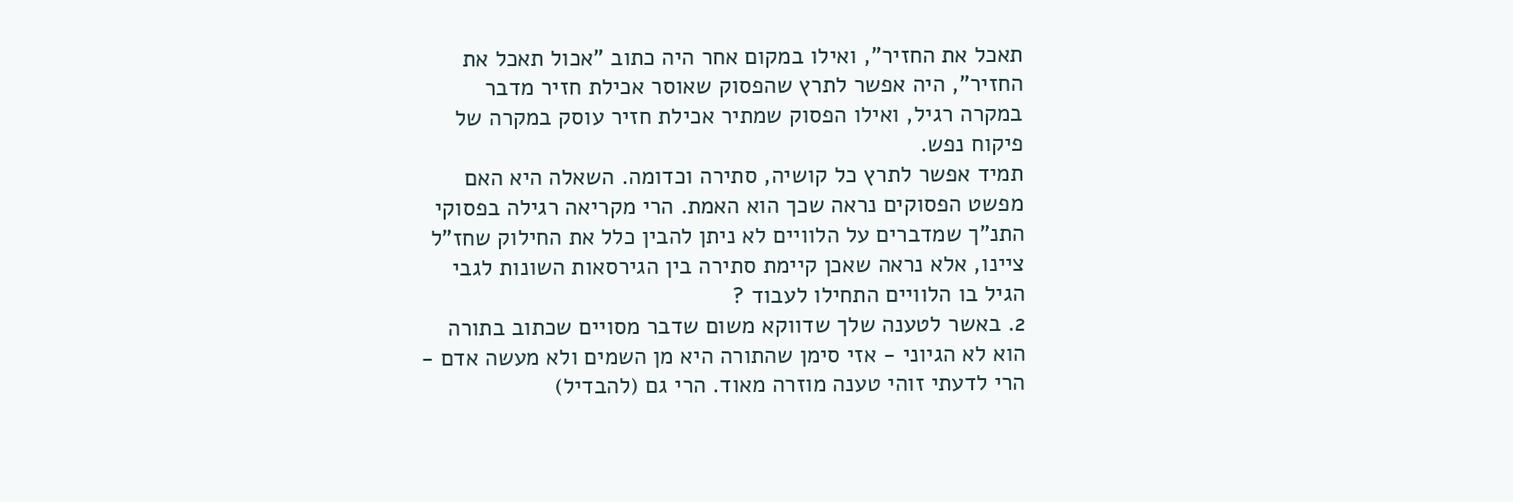תאכל את החזיר", ואילו במקום אחר היה כתוב "אכול תאכל את החזיר", היה אפשר לתרץ שהפסוק שאוסר אכילת חזיר מדבר במקרה רגיל, ואילו הפסוק שמתיר אכילת חזיר עוסק במקרה של פיקוח נפש.
תמיד אפשר לתרץ כל קושיה, סתירה וכדומה. השאלה היא האם מפשט הפסוקים נראה שכך הוא האמת. הרי מקריאה רגילה בפסוקי התנ"ך שמדברים על הלוויים לא ניתן להבין כלל את החילוק שחז"ל ציינו, אלא נראה שאכן קיימת סתירה בין הגירסאות השונות לגבי הגיל בו הלוויים התחילו לעבוד ?
2. באשר לטענה שלך שדווקא משום שדבר מסויים שכתוב בתורה הוא לא הגיוני - אזי סימן שהתורה היא מן השמים ולא מעשה אדם - הרי לדעתי זוהי טענה מוזרה מאוד. הרי גם (להבדיל)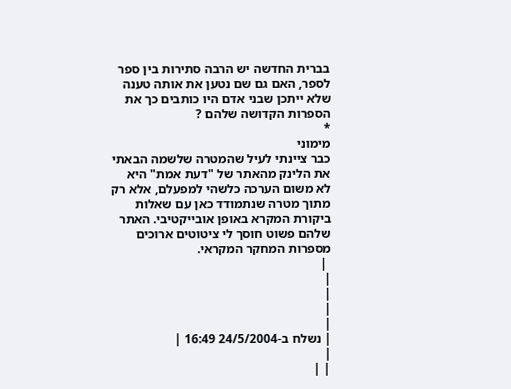בברית החדשה יש הרבה סתירות בין ספר לספר, האם גם שם נטען את אותה טענה שלא ייתכן שבני אדם היו כותבים כך את הספרות הקדושה שלהם ?
*
מימוני
כבר ציינתי לעיל שהמטרה שלשמה הבאתי את הלינק מהאתר של "דעת אמת" היא לא משום הערכה כלשהי למפעלם, אלא רק מתוך מטרה שנתמודד כאן עם שאלות ביקורת המקרא באופן אובייקטיבי. האתר שלהם פשוט חוסך לי ציטוטים ארוכים מספרות המחקר המקראי.
 |
|
|
|
|
| נשלח ב-24/5/2004 16:49 |
|
| |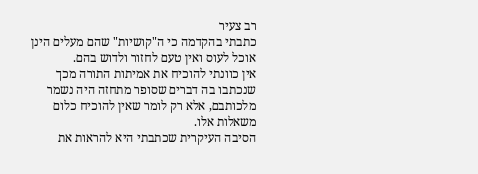רב צעיר
כתבתי בהקדמה כי ה"קושיות" שהם מעלים הינן אוכל לעוס ואין טעם לחזור ולדוש בהם.
אין כוונתי להוכיח את אמיתות התורה מכך שנכתבו בה דברים שסופר מתחזה היה נשמר מלכותבם, אלא רק לומר שאין להוכיח כלום משאלות אלו.
הסיבה העיקרית שכתבתי היא להראות את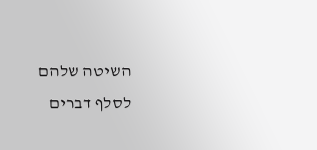השיטה שלהם לסלף דברים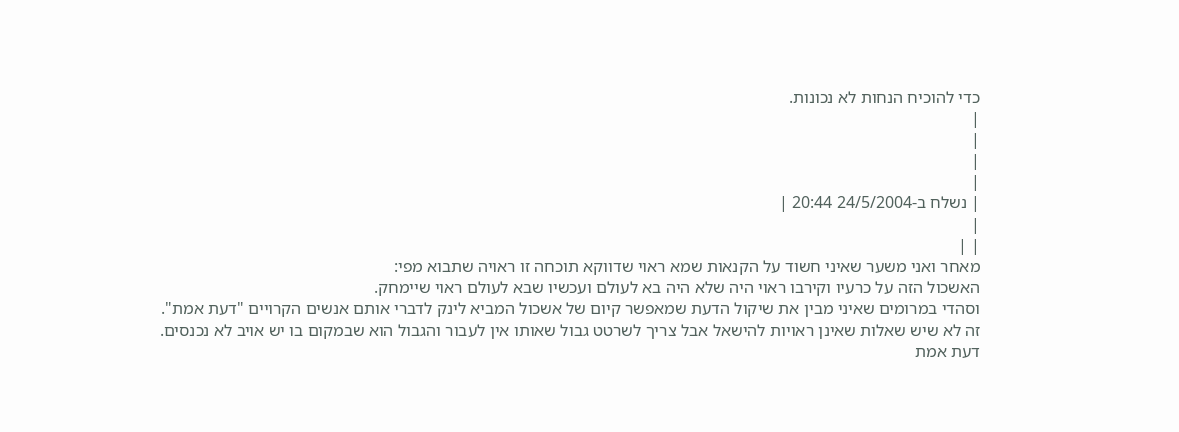כדי להוכיח הנחות לא נכונות.
|
|
|
|
| נשלח ב-24/5/2004 20:44 |
|
| |
מאחר ואני משער שאיני חשוד על הקנאות שמא ראוי שדווקא תוכחה זו ראויה שתבוא מפי:
האשכול הזה על כרעיו וקירבו ראוי היה שלא היה בא לעולם ועכשיו שבא לעולם ראוי שיימחק.
וסהדי במרומים שאיני מבין את שיקול הדעת שמאפשר קיום של אשכול המביא לינק לדברי אותם אנשים הקרויים "דעת אמת".
זה לא שיש שאלות שאינן ראויות להישאל אבל צריך לשרטט גבול שאותו אין לעבור והגבול הוא שבמקום בו יש אויב לא נכנסים.
דעת אמת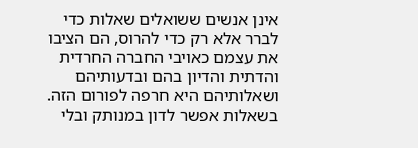אינן אנשים ששואלים שאלות כדי לברר אלא רק כדי להרוס, הם הציבו את עצמם כאויבי החברה החרדית והדתית והדיון בהם ובדעותיהם ושאלותיהם היא חרפה לפורום הזה. בשאלות אפשר לדון במנותק ובלי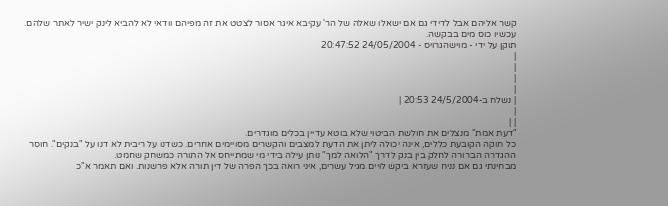קשר אליהם אבל לדידי גם אם ישאלו שאלה של הר' עקיבא איגר אסור לצטט את זה מפיהם וודאי לא להביא לינק ישיר לאתר שלהם.
עכשיו כוס מים בבקשה.
תוקן על ידי - מוישהגרויס - 24/05/2004 20:47:52
|
|
|
|
| נשלח ב-24/5/2004 20:53 |
|
| |
"דעת אמת" מנצלים את חולשת הביטוי שלא בוטא עדיין בכלים מוגדרים.
כל חוקה הקובעת כללים, אינה יכולה ליתן את הדעת למצבים והקשרים מסויימים אחרים. כשדנו על ריבית לא דנו על "בנקים". חוסר ההגדרה הברורה לחלק בין בנק לדרך "הלואה למך" נותן עילה בידי מי שמתייחס אל התורה כמשחק שחמט.
מבחינתי גם אם נניח שעזרא ביקש לויים מגיל עשרים, איני רואה בכך הפרה של דין תורה אלא פרשנות. ואם תאמר א"כ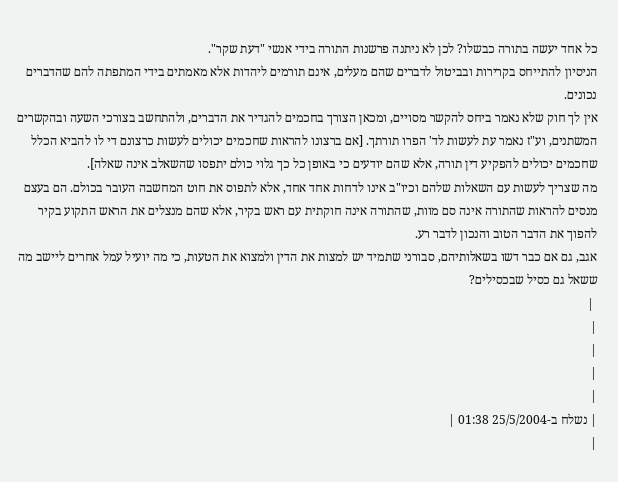כל אחד יעשה בתורה כבשלו? לכן לא ניתנה פרשנות התורה בידי אנשי "דעת שקר".
הניסיון להתייחס בקרירות ובביטול לדברים שהם מעלים, אינם תורמים ליהדות אלא מאמתים בידי המתפתה להם שהדברים נכונים.
אין לך חוק שלא נאמר ביחס להקשר מסויים, ומכאן הצורך בחכמים להגדיר את הדברים, ולהתחשב בצורכי השעה ובהקשרים המשתנים, וע"ז נאמר עת לעשות לד' הפרו תורתך. [אם ברצונו להראות שחכמים יכולים לעשות כרצונם די לו להביא הכלל שחכמים יכולים להפקיע דין תורה, אלא שהם יודעים כי באופן כל כך גלוי כולם יתפסו שהשאלב אינה שאלה].
מה שצריך לעשות עם השאלות שלהם וכיו"ב אינו לדחות אחד אחד, אלא לתפוס את חוט המחשבה העובר בכולם. הם בעצם מנסים להראות שהתורה אינה סם מוות, שהתורה אינה חוקתית עם ראש בקיר, אלא שהם מנצלים את הראש התקוע בקיר להפוך את הדבר הטוב והנכון לדבר רע.
אגב, גם אם כבר דשו בשאלותיהם, סבורני שתמיד יש למצות את הדין ולמצוא את הטעות, כי מה יועיל עמל אחרים ליישב מה ששאל גם כסיל שבכסילים?
 |
|
|
|
|
| נשלח ב-25/5/2004 01:38 |
|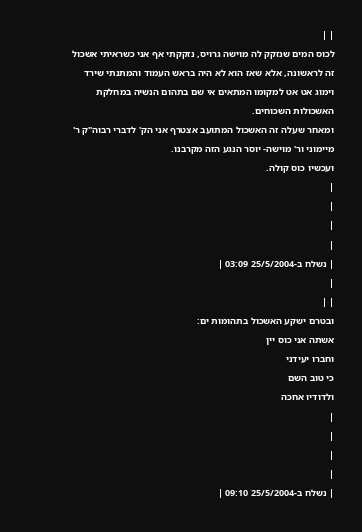| |
לכוס המים שנזקק לה מוישה גרויס, נזקקתי אף אני כשראיתי אשכול זה לראשונה, אלא שאז הוא לא היה בראש העמוד והמתנתי שירד וימוג אט אט למקומו המתאים אי שם בתהום הנשיה במחלקת האשכולות השכוחים.
ומאחר שעלה זה האשכול המתועב אצטרף אני הק' לדברי רבוה"ק ר' מיימוני ור' מוישה- יוסר הנגע הזה מקרבנו.
ועכשיו כוס קולה.
|
|
|
|
| נשלח ב-25/5/2004 03:09 |
|
| |
ובטרם ישקע האשכול בתהומות ים:
אשתה אני כוס יין
וחברו יעידני
כי טוב השם
ולדודיו אחכה
|
|
|
|
| נשלח ב-25/5/2004 09:10 |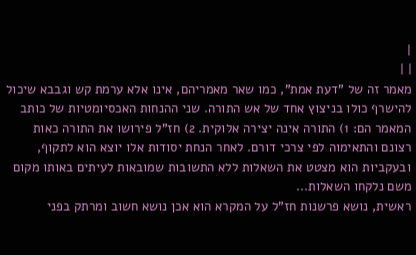|
| |
מאמר זה של "דעת אמת", כמו שאר מאמריהם, אינו אלא ערמת קש וגבבא שיכול להישרף כולו בניצוץ אחד של אש התורה. שני ההנחות האכסיומטיות של כותב המאמר הם: 1) התורה אינה יצירה אלוקית. 2) חז"ל פירושו את התורה כאות רצונם והתאימוה לפי צרכי דורם. לאחר הנחת יסודות אלו יוצא הוא לתקוף, ובעקביות הוא מצטט את השאלות ללא התשובות שמובאות לעיתים באותו מקום משם נלקחו השאלות...
ראשית, נושא פרשנות חז"ל על המקרא הוא אכן נושא חשוב ומרתק בפני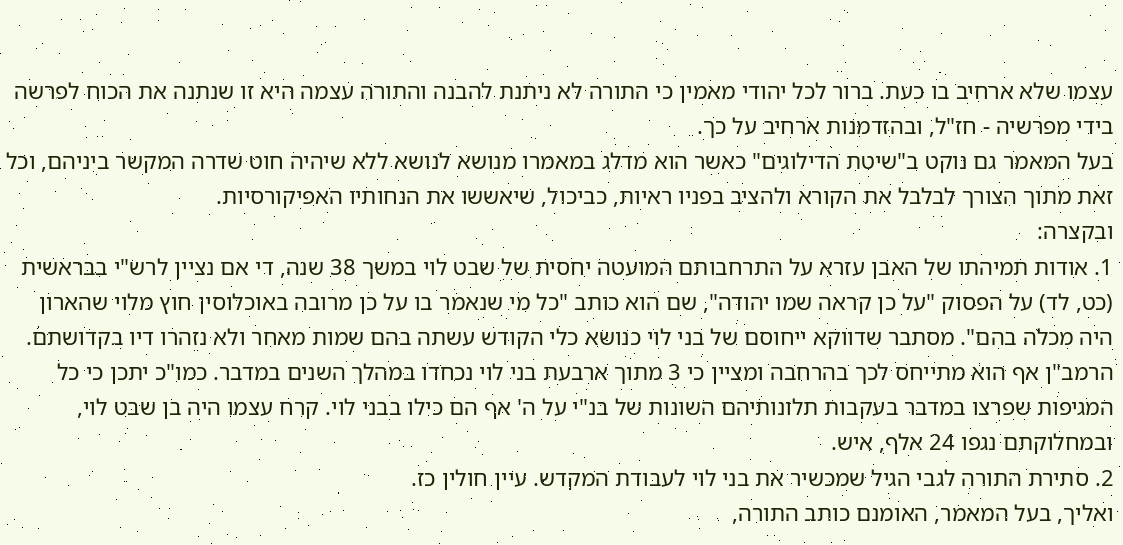עצמו שלא ארחיב בו כעת. ברור לכל יהודי מאמין כי התורה לא ניתנת להבנה והתורה עצמה היא זו שנתנה את הכוח לפרשה בידי מפרשיה - חז"ל, ובהזדמנות ארחיב על כך.
בעל המאמר גם נוקט ב"שיטת הדילוגים" כאשר הוא מדלג במאמרו מנושא לנושא ללא שיהיה חוט שדרה המקשר ביניהם, וכל זאת מתוך הצורך לבלבל את הקורא ולהציב בפניו ראיות, כביכול, שיאששו את הנחותיו האפיקורסיות.
ובקצרה:
1. אודות תמיהתו של האבן עזרא על התרחבותם המועטה יחסית של שבט לוי במשך 38 שנה, די אם נציין לרש"י בבראשית (כט, לד) על הפסוק "על כן קראה שמו יהודה", שם הוא כותב "כל מי שנאמר בו על כן מרובה באוכלוסין חוץ מלוי שהארון היה מכלה בהם". מסתבר שדווקא ייחוסם של בני לוי כנושא כלי הקודש עשתה בהם שמות מאחר ולא נזהרו דיו בקדושתם. הרמב"ן אף הוא מתייחס לכך בהרחבה ומציין כי 3 מתוך ארבעת בני לוי נכחדו במהלך השנים במדבר. כמו"כ יתכן כי כל המגיפות שפרצו במדבר בעקבות תלונותיהם השונות של בנ"י על ה' אף הם כילו בבני לוי. קרח עצמו היה בן שבט לוי, ובמחלוקתם נגפו 24 אלף, איש.
2. סתירת התורה לגבי הגיל שמכשיר את בני לוי לעבודת המקדש. עיין חולין כז.
ואליך, בעל המאמר, האומנם כותב התורה,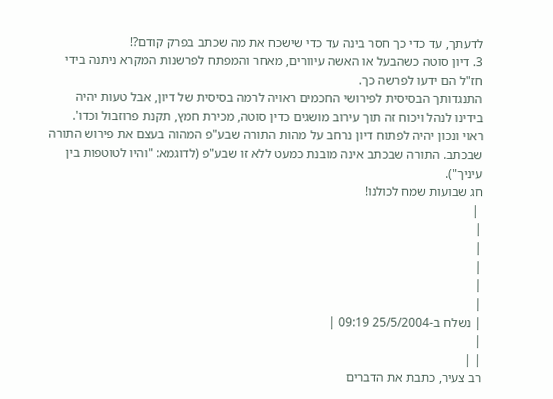לדעתך, עד כדי כך חסר בינה עד כדי שישכח את מה שכתב בפרק קודם?!
3. דיון סוטה כשהבעל או האשה עיוורים, מאחר והמפתח לפרשנות המקרא ניתנה בידי חז"ל הם ידעו לפרשה כך.
התנגדותך הבסיסית לפירושי החכמים ראויה לרמה בסיסית של דיון, אבל טעות יהיה בידינו לנהל ויכוח זה תוך עירוב מושגים כדין סוטה, מכירת חמץ, תקנת פרוזבול וכדו'. ראוי ונכון יהיה לפתוח דיון נרחב על מהות התורה שבע"פ המהוה בעצם את פירוש התורה שבכתב. התורה שבכתב אינה מובנת כמעט ללא זו שבע"פ (לדוגמא: "והיו לטוטפות בין עיניך").
חג שבועות שמח לכולנו!
 |
|
|
|
|
|
| נשלח ב-25/5/2004 09:19 |
|
| |
רב צעיר, כתבת את הדברים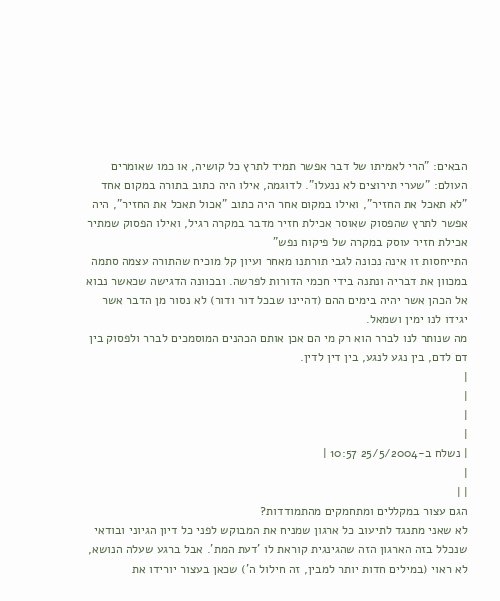הבאים: "הרי לאמיתו של דבר אפשר תמיד לתרץ כל קושיה, או כמו שאומרים העולם: "שערי תירוצים לא ננעלו". לדוגמה, אילו היה כתוב בתורה במקום אחד "לא תאכל את החזיר", ואילו במקום אחר היה כתוב "אכול תאכל את החזיר", היה אפשר לתרץ שהפסוק שאוסר אכילת חזיר מדבר במקרה רגיל, ואילו הפסוק שמתיר אכילת חזיר עוסק במקרה של פיקוח נפש"
התייחסות זו אינה נכונה לגבי תורתנו מאחר ועיון קל מוכיח שהתורה עצמה סתמה במכוון את דבריה ונתנה בידי חכמי הדורות לפרשה. ובכוונה הדגישה שכאשר נבוא אל הכהן אשר יהיה בימים ההם (דהיינו שבכל דור ודור) לא נסור מן הדבר אשר יגידו לנו ימין ושמאל.
מה שנותר לנו לברר הוא רק מי הם אכן אותם הכהנים המוסמכים לברר ולפסוק בין דם לדם, בין נגע לנגע, בין דין לדין.
|
|
|
|
| נשלח ב-25/5/2004 10:57 |
|
| |
הגם עצור במקללים ומתחמקים מהתמודדות?
לא שאני מתנגד לתיעוב כל ארגון שמניח את המבוקש לפני כל דיון הגיוני ובודאי שנכלל בזה הארגון הזה שהגינגית קוראת לו 'דעת המת'. אבל ברגע שעלה הנושא, לא ראוי (במילים חדות יותר למבין, זה חילול ה') שכאן בעצור יורידו את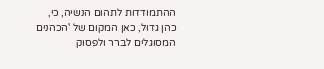ההתמודדות לתהום הנשיה, כי, כהן גדול, כאן המקום של 'הכהנים המסוגלים לברר ולפסוק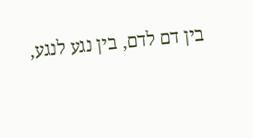בין דם לדם, בין נגע לנגע,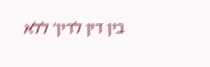בין דין לדין' ללא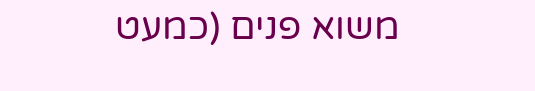משוא פנים (כמעט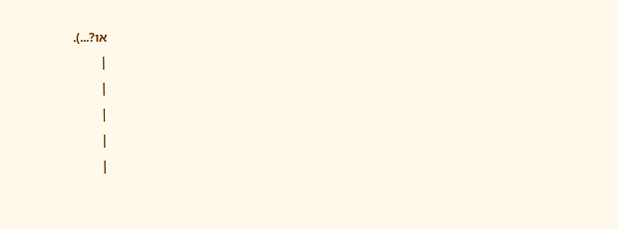או?...).
|
|
|
|
|